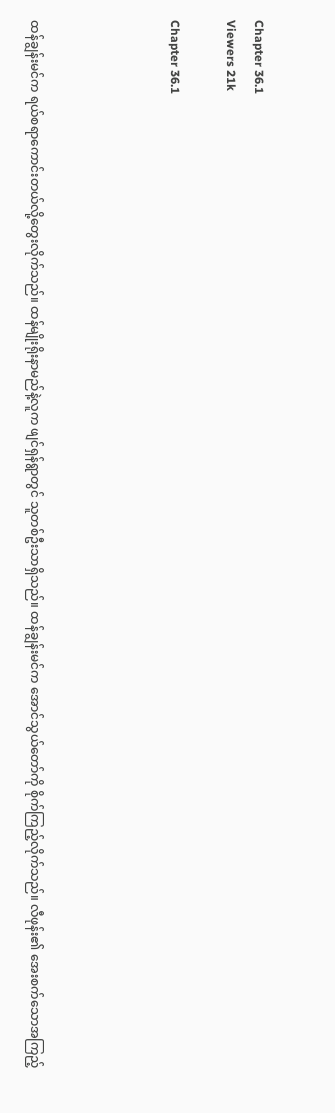Chapter 36.1
Viewers 21k

Chapter 36.1




ထန်ချွန်းမင်က ရယ်စရာကောင်းတယ်လို့တွေးလိုက်သည်။ ထန်မျိုးရိုးနာမည်နဲ့လူက ဖျင်ရှန်ရွာတွင် သူတစ်ဦးသာရှိသည်။ ထန်ချွန်းမင်က အောင်သွယ်တော်ကို စိုက်ကြည့်လိုက်သည်။ လီဖုန်း၏ အေးစက်သောအကြည့်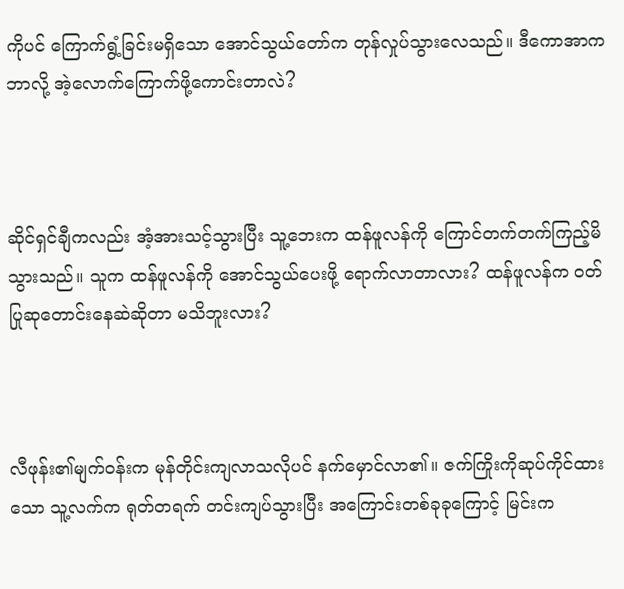ကိုပင် ကြောက်ရွံ့ခြင်းမရှိသော အောင်သွယ်တော်က တုန်လှုပ်သွားလေသည်။ ဒီကောအာက ဘာလို့ အဲ့လောက်ကြောက်ဖို့ကောင်းတာလဲ?



ဆိုင်ရှင်ချီကလည်း အံ့အားသင့်သွားပြီး သူ့ဘေးက ထန်ဖူလန်ကို ကြောင်တက်တက်ကြည့်မိသွားသည်။ သူက ထန်ဖူလန်ကို အောင်သွယ်ပေးဖို့ ရောက်လာတာလား? ထန်ဖူလန်က ဝတ်ပြုဆုတောင်းနေဆဲဆိုတာ မသိဘူးလား?



လီဖုန်း၏မျက်ဝန်းက မုန်တိုင်းကျလာသလိုပင် နက်မှောင်လာ၏။ ဇက်ကြိုးကိုဆုပ်ကိုင်ထားသော သူ့လက်က ရုတ်တရက် တင်းကျပ်သွားပြီး အကြောင်းတစ်ခုခုကြောင့် မြင်းက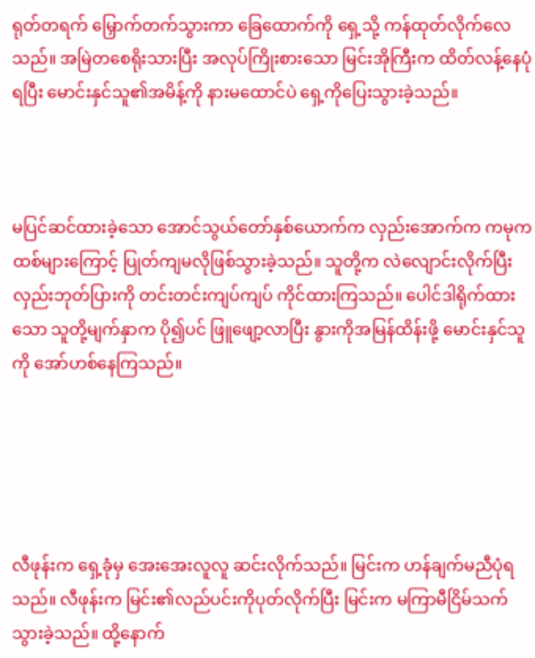ရုတ်တရက် မြှောက်တက်သွားကာ ခြေထောက်ကို ရှေ့သို့ ကန်ထုတ်လိုက်လေသည်။ အမြဲတစေရိုးသားပြီး အလုပ်ကြိုးစားသော မြင်းအိုကြီးက ထိတ်လန့်နေပုံရပြီး မောင်းနှင်သူ၏အမိန့်ကို နားမထောင်ပဲ ရှေ့ကိုပြေးသွားခဲ့သည်။



မပြင်ဆင်ထားခဲ့သော အောင်သွယ်တော်နှစ်ယောက်က လှည်းအောက်က ကမုကထစ်များကြောင့် ပြုတ်ကျမလိုဖြစ်သွားခဲ့သည်။ သူတို့က လဲလျောင်းလိုက်ပြီး လှည်းဘုတ်ပြားကို တင်းတင်းကျပ်ကျပ် ကိုင်ထားကြသည်။ ပေါင်ဒါရိုက်ထားသော သူတို့မျက်နှာက ပို၍ပင် ဖြူဖျော့လာပြီး နွားကိုအမြန်ထိန်းဖို့ မောင်းနှင်သူကို အော်ဟစ်နေကြသည်။





လီဖုန်းက ရှေ့ခုံမှ အေးအေးလူလူ ဆင်းလိုက်သည်။ မြင်းက ဟန်ချက်မညီပုံရသည်။ လီဖုန်းက မြင်း၏လည်ပင်းကိုပုတ်လိုက်ပြီး မြင်းက မကြာမီငြိမ်သက်သွားခဲ့သည်။ ထို့နောက်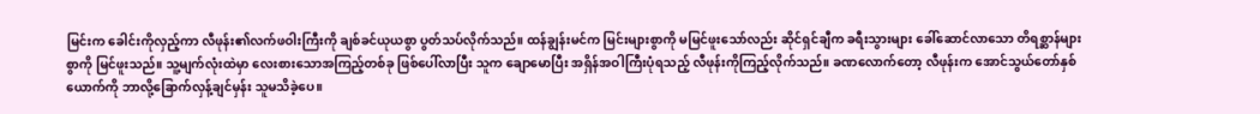မြင်းက ခေါင်းကိုလှည့်ကာ လီဖုန်း၏လက်ဖဝါးကြီးကို ချစ်ခင်ယုယစွာ ပွတ်သပ်လိုက်သည်။ ထန်ချွန်းမင်က မြင်းများစွာကို မမြင်ဖူးသော်လည်း ဆိုင်ရှင်ချီက ခရီးသွားများ ခေါ်ဆောင်လာသော တိရစ္ဆာန်များစွာကို မြင်ဖူးသည်။ သူ့မျက်လုံးထဲမှာ လေးစားသောအကြည့်တစ်ခု ဖြစ်ပေါ်လာပြီး သူက ချောမောပြီး အရှိန်အဝါကြီးပုံရသည့် လီဖုန်းကိုကြည့်လိုက်သည်။ ခဏလောက်တော့ လီဖုန်းက အောင်သွယ်တော်နှစ်ယောက်ကို ဘာလို့ခြောက်လှန့်ချင်မှန်း သူမသိခဲ့ပေ။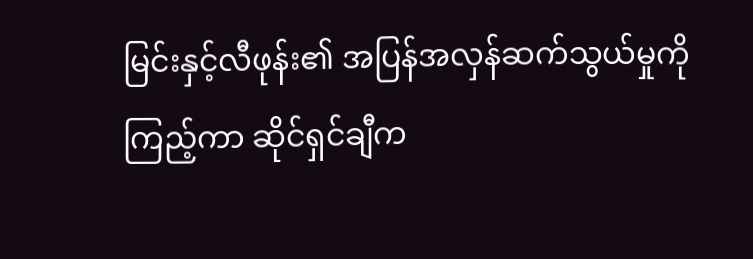မြင်းနှင့်လီဖုန်း၏ အပြန်အလှန်ဆက်သွယ်မှုကိုကြည့်ကာ ဆိုင်ရှင်ချီက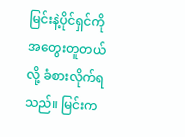မြင်းနဲ့ပိုင်ရှင်ကို အတွေးတူတယ်လို့ ခံစားလိုက်ရသည်။ မြင်းက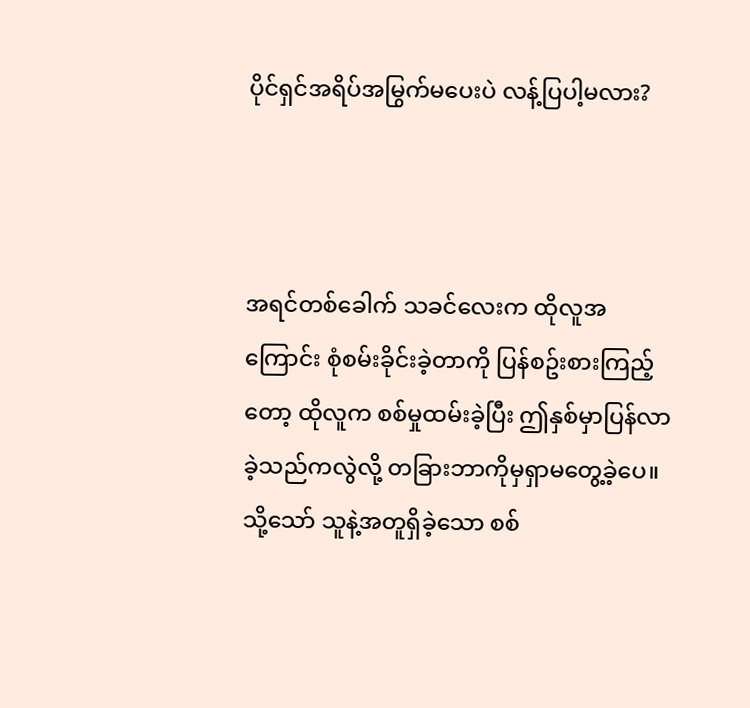ပိုင်ရှင်အရိပ်အမြွက်မပေးပဲ လန့်ပြပါ့မလား?



အရင်တစ်ခေါက် သခင်လေးက ထိုလူအကြောင်း စုံစမ်းခိုင်းခဲ့တာကို ပြန်စဥ်းစားကြည့်တော့ ထိုလူက စစ်မှုထမ်းခဲ့ပြီး ဤနှစ်မှာပြန်လာခဲ့သည်ကလွဲလို့ တခြားဘာကိုမှရှာမတွေ့ခဲ့ပေ။ သို့သော် သူနဲ့အတူရှိခဲ့သော စစ်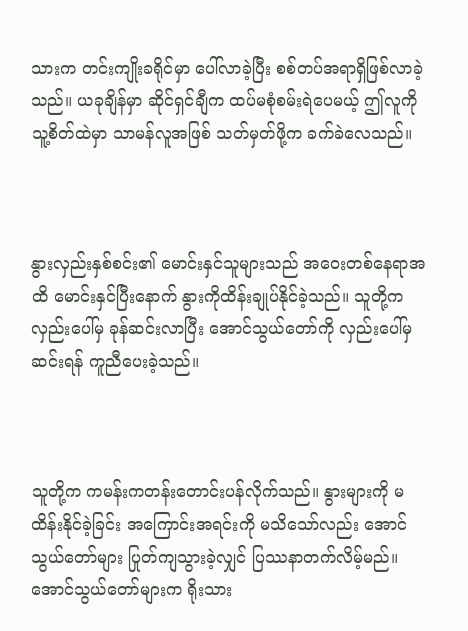သားက တင်းကျိုးခရိုင်မှာ ပေါ်လာခဲ့ပြီး စစ်တပ်အရာရှိဖြစ်လာခဲ့သည်။ ယခုချိန်မှာ ဆိုင်ရှင်ချီက ထပ်မစုံစမ်းရဲပေမယ့် ဤလူကို သူ့စိတ်ထဲမှာ သာမန်လူအဖြစ် သတ်မှတ်ဖို့က ခက်ခဲလေသည်။



နွားလှည်းနှစ်စင်း၏ မောင်းနှင်သူများသည် အဝေးတစ်နေရာအထိ မောင်းနှင်ပြီးနောက် နွားကိုထိန်းချုပ်နိုင်ခဲ့သည်။ သူတို့က လှည်းပေါ်မှ ခုန်ဆင်းလာပြီး အောင်သွယ်တော်ကို လှည်းပေါ်မှဆင်းရန် ကူညီပေးခဲ့သည်။



သူတို့က ကမန်းကတန်းတောင်းပန်လိုက်သည်။ နွားများကို မထိန်းနိုင်ခဲ့ခြင်း အကြောင်းအရင်းကို မသိသော်လည်း အောင်သွယ်တော်များ ပြုတ်ကျသွားခဲ့လျှင် ပြဿနာတက်လိမ့်မည်။ အောင်သွယ်တော်များက ရိုးသား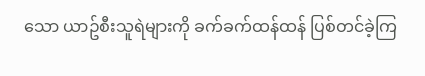သော ယာဥ်စီးသူရဲများကို ခက်ခက်ထန်ထန် ပြစ်တင်ခဲ့ကြ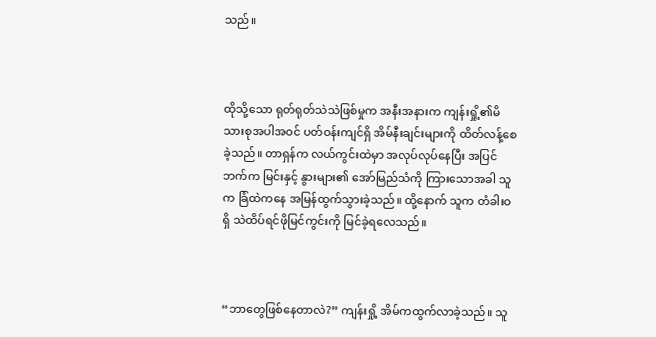သည်။



ထိုသို့သော ရုတ်ရုတ်သဲသဲဖြစ်မှုက အနီးအနားက ကျန်းရှို့၏မိသားစုအပါအဝင် ပတ်ဝန်းကျင်ရှိ အိမ်နီးချင်းများကို ထိတ်လန့်စေခဲ့သည်။ တာရှန်က လယ်ကွင်းထဲမှာ အလုပ်လုပ်နေပြီး အပြင်ဘက်က မြင်းနှင့် နွားများ၏ အော်မြည်သံကို ကြားသောအခါ သူက ခြံထဲကနေ အမြန်ထွက်သွားခဲ့သည်။ ထို့နောက် သူက တံခါးဝရှိ သဲထိပ်ရင်ဖိုမြင်ကွင်းကို မြင်ခဲ့ရလေသည်။



“ဘာတွေဖြစ်နေတာလဲ?” ကျန်းရှို့ အိမ်ကထွက်လာခဲ့သည်။ သူ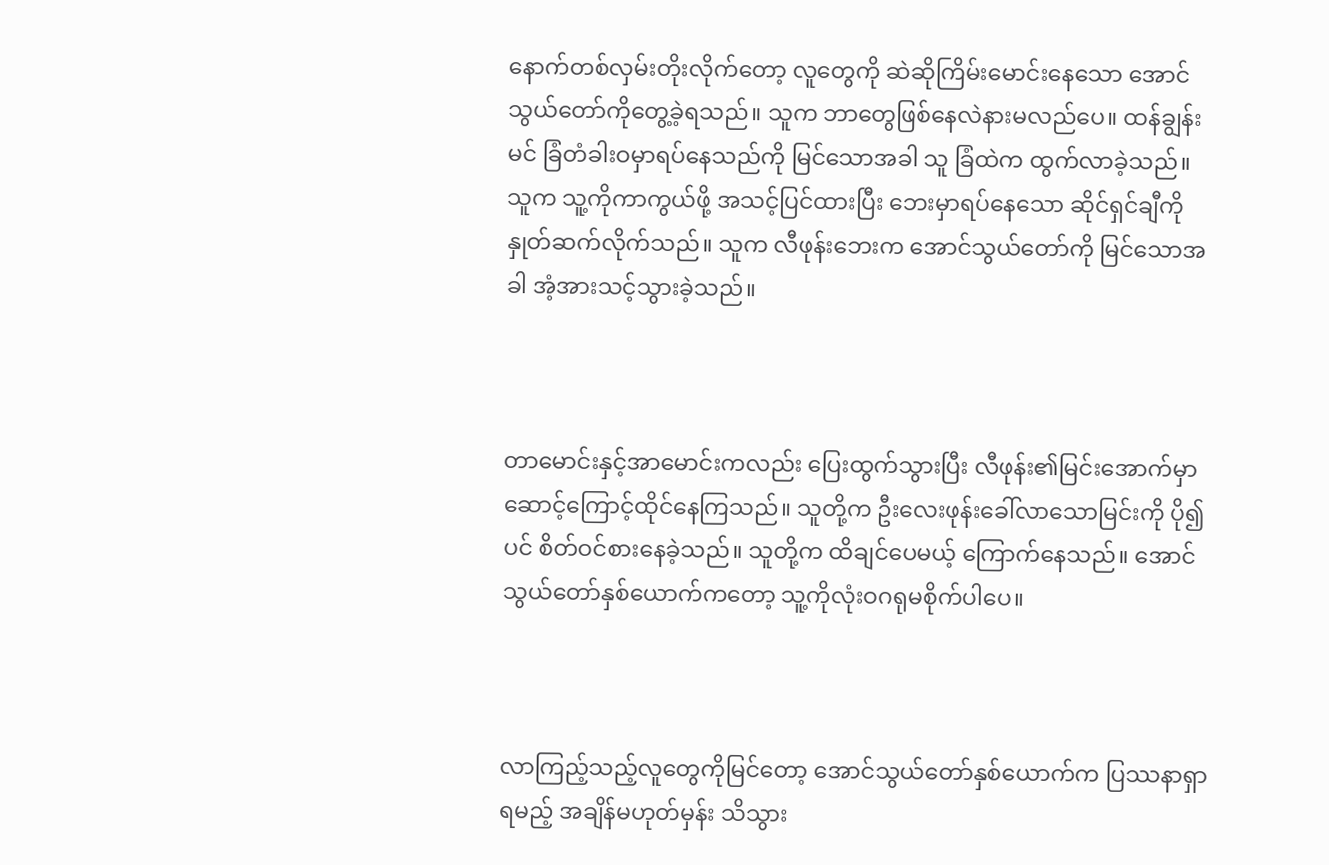နောက်တစ်လှမ်းတိုးလိုက်တော့ လူတွေကို ဆဲဆိုကြိမ်းမောင်းနေသော အောင်သွယ်တော်ကိုတွေ့ခဲ့ရသည်။ သူက ဘာတွေဖြစ်နေလဲနားမလည်ပေ။ ထန်ချွန်းမင် ခြံတံခါးဝမှာရပ်နေသည်ကို မြင်သောအခါ သူ ခြံထဲက ထွက်လာခဲ့သည်။ သူက သူ့ကိုကာကွယ်ဖို့ အသင့်ပြင်ထားပြီး ဘေးမှာရပ်နေသော ဆိုင်ရှင်ချီကို နှုတ်ဆက်လိုက်သည်။ သူက လီဖုန်းဘေးက အောင်သွယ်တော်ကို မြင်သောအခါ အံ့အားသင့်သွားခဲ့သည်။



တာမောင်းနှင့်အာမောင်းကလည်း ပြေးထွက်သွားပြီး လီဖုန်း၏မြင်းအောက်မှာ ဆောင့်ကြောင့်ထိုင်နေကြသည်။ သူတို့က ဦးလေးဖုန်းခေါ်လာသောမြင်းကို ပို၍ပင် စိတ်ဝင်စားနေခဲ့သည်။ သူတို့က ထိချင်ပေမယ့် ကြောက်နေသည်။ အောင်သွယ်တော်နှစ်ယောက်ကတော့ သူ့ကိုလုံးဝဂရုမစိုက်ပါပေ။



လာကြည့်သည့်လူတွေကိုမြင်တော့ အောင်သွယ်တော်နှစ်ယောက်က ပြဿနာရှာရမည့် အချိန်မဟုတ်မှန်း သိသွား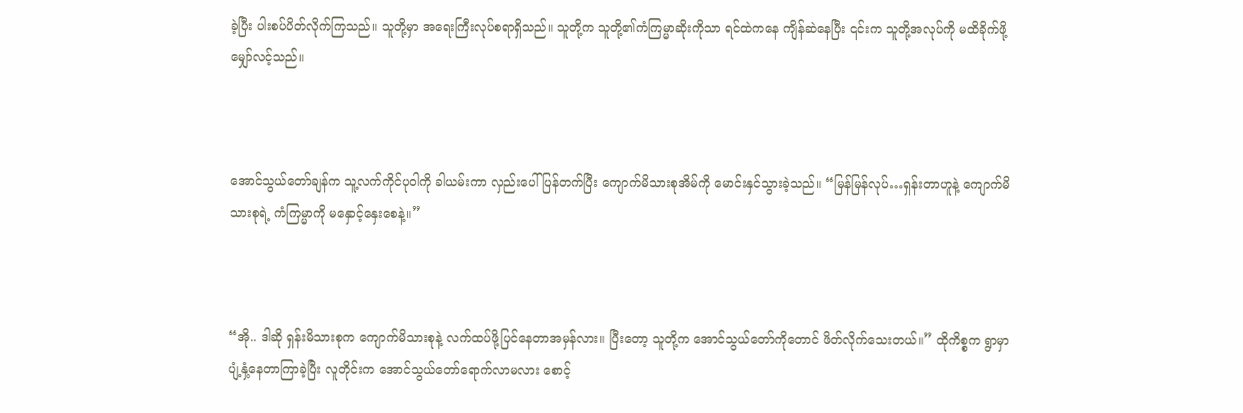ခဲ့ပြီး ပါးစပ်ပိတ်လိုက်ကြသည်။ သူတို့မှာ အရေးကြီးလုပ်စရာရှိသည်။ သူတို့က သူတို့၏ကံကြမ္မာဆိုးကိုသာ ရင်ထဲကနေ ကျိန်ဆဲနေပြီး ၎င်းက သူတို့အလုပ်ကို မထိခိုက်ဖို့ မျှော်လင့်သည်။



အောင်သွယ်တော်ချန်က သူ့လက်ကိုင်ပုဝါကို ခါယမ်းကာ လှည်းပေါ်ပြန်တက်ပြီး ကျောက်မိသားစုအိမ်ကို မောင်းနှင်သွားခဲ့သည်။ “မြန်မြန်လုပ်…ရှန်းတာဟူနဲ့ ကျောက်မိသားစုရဲ့ ကံကြမ္မာကို မနှောင့်နှေးစေနဲ့။”



“အို.. ဒါဆို ရှန်းမိသားစုက ကျောက်မိသားစုနဲ့ လက်ထပ်ဖို့ပြင်နေတာအမှန်လား။ ပြီးတော့ သူတို့က အောင်သွယ်တော်ကိုတောင် ဖိတ်လိုက်သေးတယ်။” ထိုကိစ္စက ရွာမှာပျံ့နှံ့နေတာကြာခဲ့ပြီး လူတိုင်းက အောင်သွယ်တော်ရောက်လာမလား စောင့်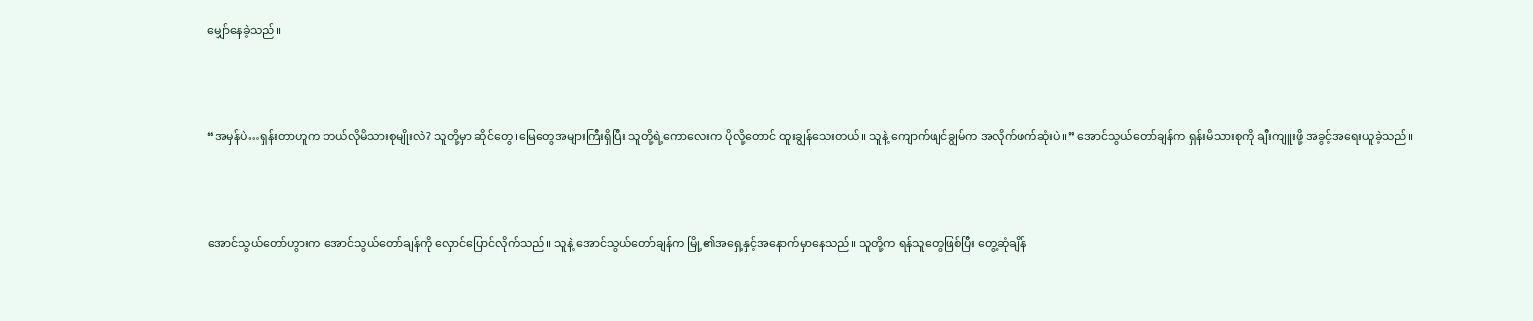မျှော်နေခဲ့သည်။



“အမှန်ပဲ…ရှန်းတာဟူက ဘယ်လိုမိသားစုမျိုးလဲ? သူတို့မှာ ဆိုင်တွေ၊မြေတွေအများကြီးရှိပြီး သူတို့ရဲ့ကောလေးက ပိုလို့တောင် ထူးချွန်သေးတယ်။ သူနဲ့ ကျောက်ဖျင်ချွမ်က အလိုက်ဖက်ဆုံးပဲ။” အောင်သွယ်တော်ချန်က ရှန်းမိသားစုကို ချီးကျူးဖို့ အခွင့်အရေးယူခဲ့သည်။



အောင်သွယ်တော်ဟွားက အောင်သွယ်တော်ချန်ကို လှောင်ပြောင်လိုက်သည်။ သူနဲ့ အောင်သွယ်တော်ချန်က မြို့၏အရှေ့နှင့်အနောက်မှာနေသည်။ သူတို့က ရန်သူတွေဖြစ်ပြီး တွေ့ဆုံချိန်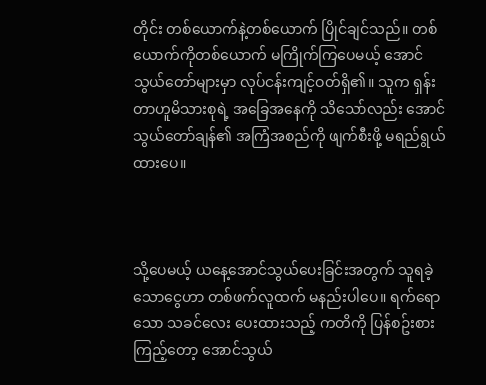တိုင်း တစ်ယောက်နဲ့တစ်ယောက် ပြိုင်ချင်သည်။ တစ်ယောက်ကိုတစ်ယောက် မကြိုက်ကြပေမယ့် အောင်သွယ်တော်များမှာ လုပ်ငန်းကျင့်ဝတ်ရှိ၏။ သူက ရှန်းတာဟူမိသားစုရဲ့ အခြေအနေကို သိသော်လည်း အောင်သွယ်တော်ချန်၏ အကြံအစည်ကို ဖျက်စီးဖို့ မရည်ရွယ်ထားပေ။



သို့ပေမယ့် ယနေ့အောင်သွယ်ပေးခြင်းအတွက် သူရခဲ့သောငွေဟာ တစ်ဖက်လူထက် မနည်းပါပေ။ ရက်ရောသော သခင်လေး ပေးထားသည့် ကတိကို ပြန်စဥ်းစားကြည့်တော့ အောင်သွယ်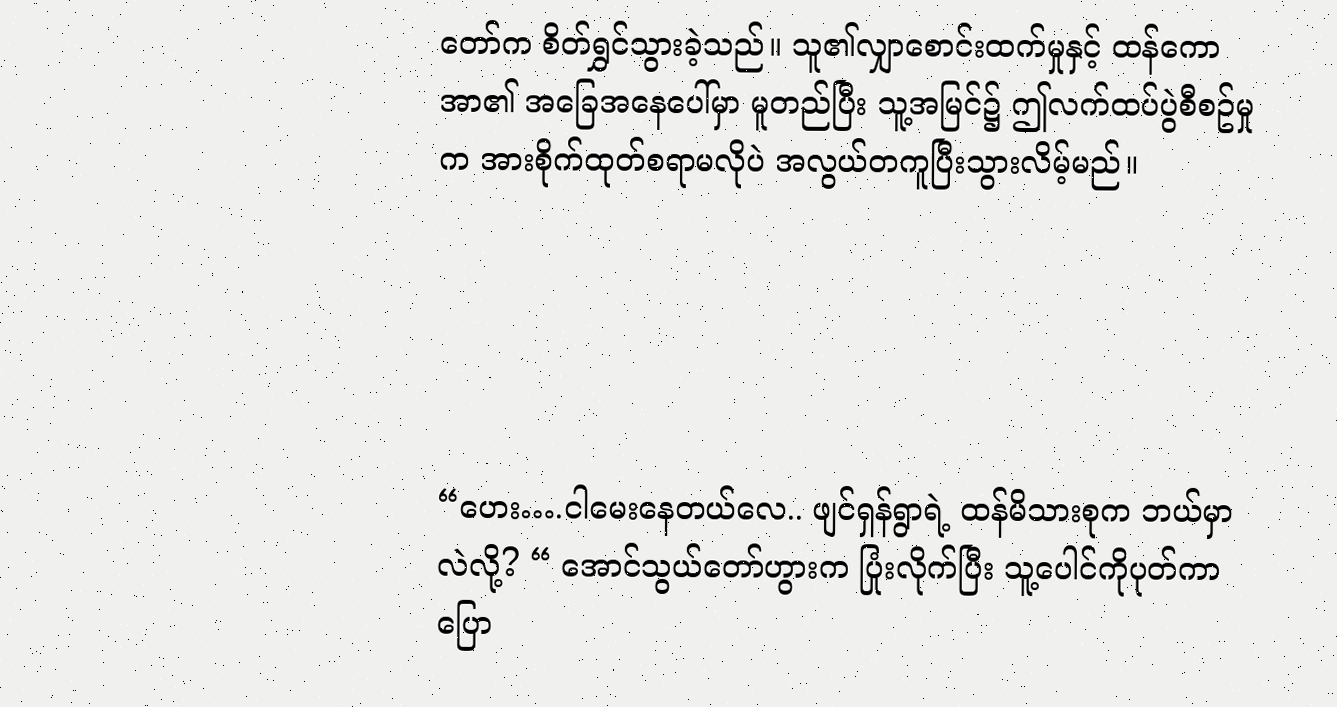တော်က စိတ်ရွှင်သွားခဲ့သည်။ သူ၏လျှာစောင်းထက်မှုနှင့် ထန်ကောအာ၏ အခြေအနေပေါ်မှာ မူတည်ပြီး သူ့အမြင်၌ ဤလက်ထပ်ပွဲစီစဥ်မှုက အားစိုက်ထုတ်စရာမလိုပဲ အလွယ်တကူပြီးသွားလိမ့်မည်။





“ဟေး….ငါမေးနေတယ်လေ.. ဖျင်ရှန်ရွာရဲ့ ထန်မိသားစုက ဘယ်မှာလဲလို့? “ အောင်သွယ်တော်ဟွားက ပြုံးလိုက်ပြီး သူ့ပေါင်ကိုပုတ်ကာ ပြော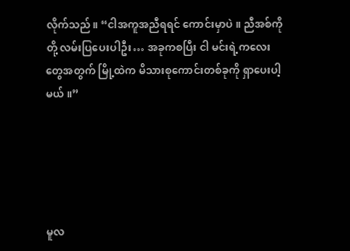လိုက်သည်။ “ငါအကူအညီရရင် ကောင်းမှာပဲ။ ညီအစ်ကိုတို့ လမ်းပြပေးပါဦး… အခုကစပြီး ငါ မင်းရဲ့ကလေးတွေအတွက် မြို့ထဲက မိသားစုကောင်းတစ်ခုကို ရှာပေးပါ့မယ်။”





မူလ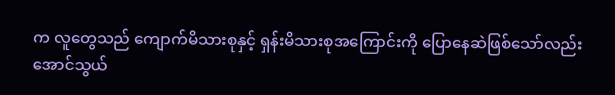က လူတွေသည် ကျောက်မိသားစုနှင့် ရှန်းမိသားစုအကြောင်းကို ပြောနေဆဲဖြစ်သော်လည်း အောင်သွယ်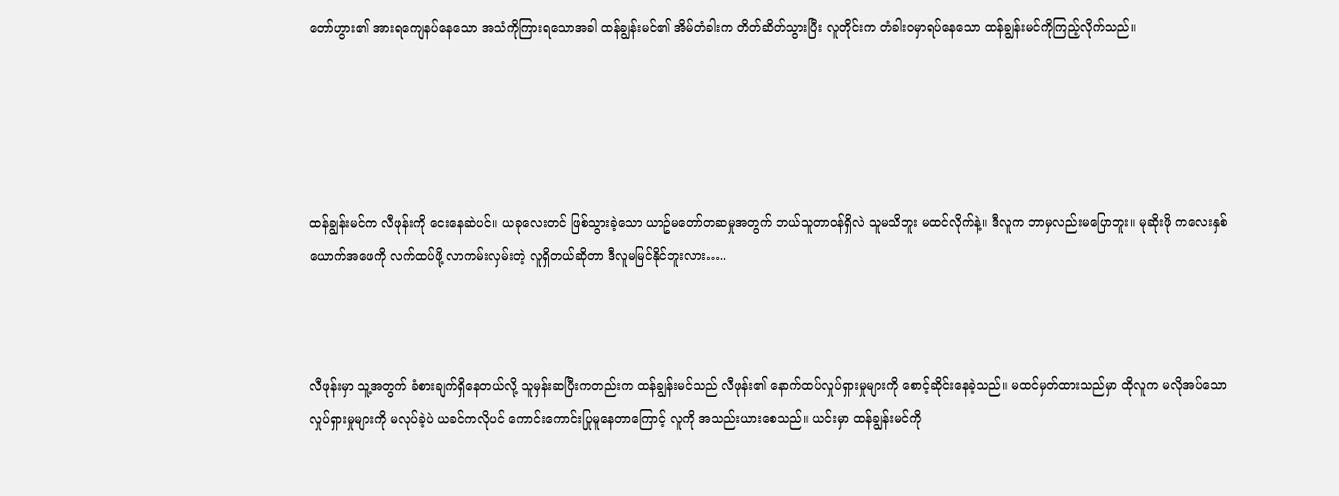တော်ဟွား၏ အားရကျေနပ်နေသော အသံကိုကြားရသောအခါ ထန်ချွန်းမင်၏ အိမ်တံခါးက တိတ်ဆိတ်သွားပြီး လူတိုင်းက တံခါးဝမှာရပ်နေသော ထန်ချွန်းမင်ကိုကြည့်လိုက်သည်။





ထန်ချွန်းမင်က လီဖုန်းကို ငေးနေဆဲပင်။ ယခုလေးတင် ဖြစ်သွားခဲ့သော ယာဥ်မတော်တဆမှုအတွက် ဘယ်သူတာဝန်ရှိလဲ သူမသိဘူး မထင်လိုက်နဲ့။ ဒီလူက ဘာမှလည်းမပြောဘူး။ မုဆိုးဖို ကလေးနှစ်ယောက်အဖေကို လက်ထပ်ဖို့ လာကမ်းလှမ်းတဲ့ လူရှိတယ်ဆိုတာ ဒီလူမမြင်နိုင်ဘူးလား…..



လီဖုန်းမှာ သူ့အတွက် ခံစားချက်ရှိနေတယ်လို့ သူမှန်းဆပြီးကတည်းက ထန်ချွန်းမင်သည် လီဖုန်း၏ နောက်ထပ်လှုပ်ရှားမှုများကို စောင့်ဆိုင်းနေခဲ့သည်။ မထင်မှတ်ထားသည်မှာ ထိုလူက မလိုအပ်သော လှုပ်ရှားမှုများကို မလုပ်ခဲ့ပဲ ယခင်ကလိုပင် ကောင်းကောင်းပြုမူနေတာကြောင့် လူကို အသည်းယားစေသည်။ ယင်းမှာ ထန်ချွန်းမင်ကို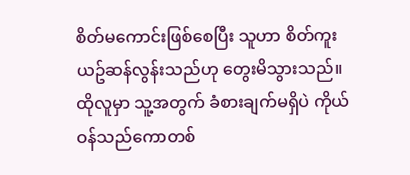စိတ်မကောင်းဖြစ်စေပြီး သူဟာ စိတ်ကူးယဥ်ဆန်လွန်းသည်ဟု တွေးမိသွားသည်။ ထိုလူမှာ သူ့အတွက် ခံစားချက်မရှိပဲ ကိုယ်ဝန်သည်ကောတစ်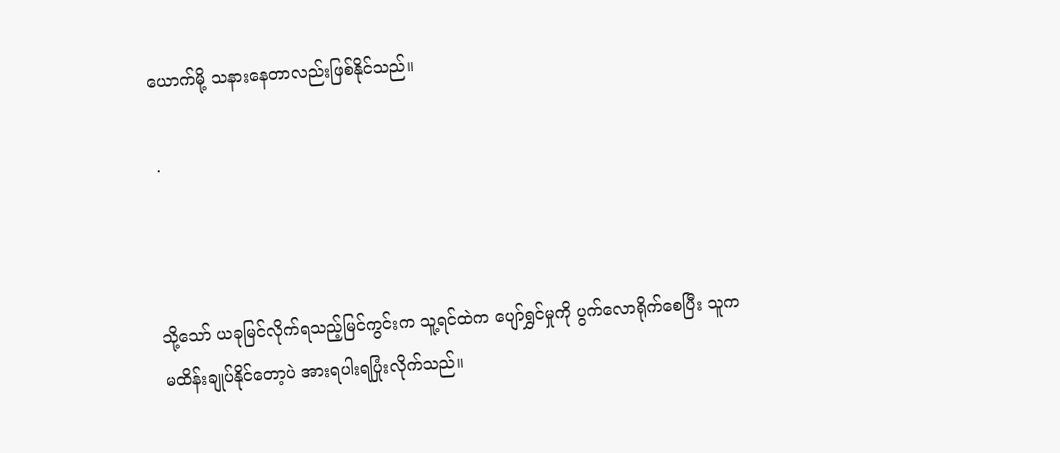ယောက်မို့ သနားနေတာလည်းဖြစ်နိုင်သည်။

 .



သို့သော် ယခုမြင်လိုက်ရသည့်မြင်ကွင်းက သူ့ရင်ထဲက ပျော်ရွှင်မှုကို ပွက်လောရိုက်စေပြီး သူက မထိန်းချုပ်နိုင်တော့ပဲ အားရပါးရပြုံးလိုက်သည်။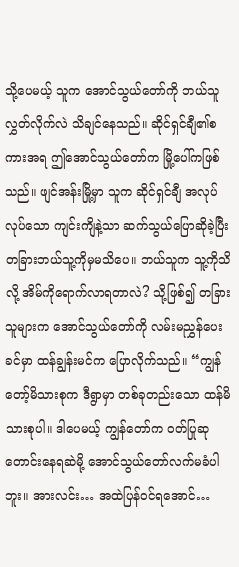သို့ပေမယ့် သူက အောင်သွယ်တော်ကို ဘယ်သူလွှတ်လိုက်လဲ သိချင်နေသည်။ ဆိုင်ရှင်ချီ၏စကားအရ ဤအောင်သွယ်တော်က မြို့ပေါ်ကဖြစ်သည်။ ဖျင်အန်းမြို့မှာ သူက ဆိုင်ရှင်ချီ အလုပ်လုပ်သော ကျင်းကျိနဲ့သာ ဆက်သွယ်ပြောဆိုခဲ့ပြီး တခြားဘယ်သူ့ကိုမှမသိပေ။ ဘယ်သူက သူ့ကိုသိလို့ အိမ်ကိုရောက်လာရတာလဲ? သို့ဖြစ်၍ တခြားသူများက အောင်သွယ်တော်ကို လမ်းမညွှန်ပေးခင်မှာ ထန်ချွန်းမင်က ပြောလိုက်သည်။ “ကျွန်တော့်မိသားစုက ဒီရွာမှာ တစ်ခုတည်းသော ထန်မိသားစုပါ။ ဒါပေမယ့် ကျွန်တော်က ဝတ်ပြုဆုတောင်းနေရဆဲမို့ အောင်သွယ်တော်လက်မခံပါဘူး။ အားလင်း… အထဲပြန်ဝင်ရအောင်…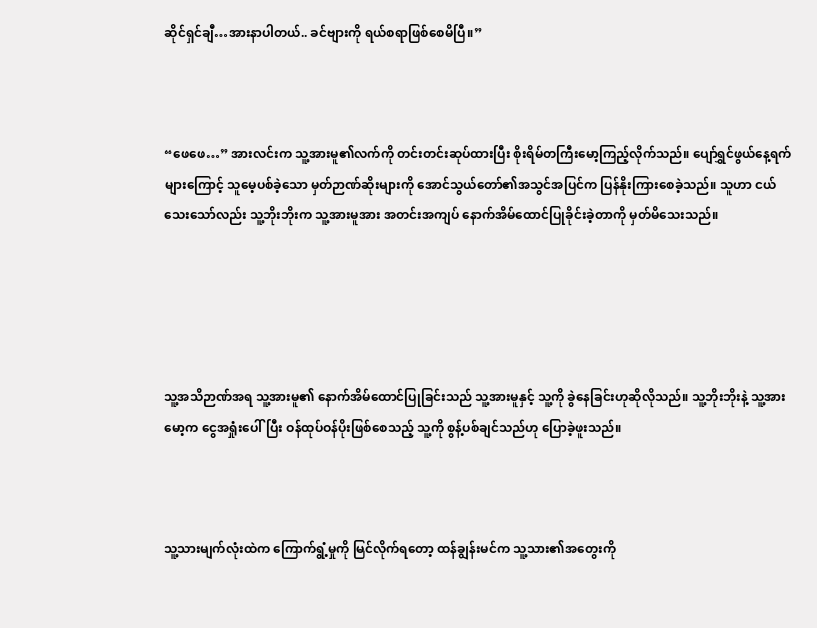ဆိုင်ရှင်ချီ…အားနာပါတယ်.. ခင်ဗျားကို ရယ်စရာဖြစ်စေမိပြီ။”



“ဖေဖေ…” အားလင်းက သူ့အားမူ၏လက်ကို တင်းတင်းဆုပ်ထားပြီး စိုးရိမ်တကြီးမော့ကြည့်လိုက်သည်။ ပျော်ရွှင်ဖွယ်နေ့ရက်များကြောင့် သူမေ့ပစ်ခဲ့သော မှတ်ဉာဏ်ဆိုးများကို အောင်သွယ်တော်၏အသွင်အပြင်က ပြန်နိုးကြားစေခဲ့သည်။ သူဟာ ငယ်သေးသော်လည်း သူ့ဘိုးဘိုးက သူ့အားမူအား အတင်းအကျပ် နောက်အိမ်ထောင်ပြုခိုင်းခဲ့တာကို မှတ်မိသေးသည်။





သူ့အသိဉာဏ်အရ သူ့အားမူ၏ နောက်အိမ်ထောင်ပြုခြင်းသည် သူ့အားမူနှင့် သူ့ကို ခွဲနေခြင်းဟုဆိုလိုသည်။ သူ့ဘိုးဘိုးနဲ့ သူ့အားမော့က ငွေအရှုံးပေါ်ပြီး ဝန်ထုပ်ဝန်ပိုးဖြစ်စေသည့် သူ့ကို စွန့်ပစ်ချင်သည်ဟု ပြောခဲ့ဖူးသည်။



သူ့သားမျက်လုံးထဲက ကြောက်ရွံ့မှုကို မြင်လိုက်ရတော့ ထန်ချွန်းမင်က သူ့သား၏အတွေးကို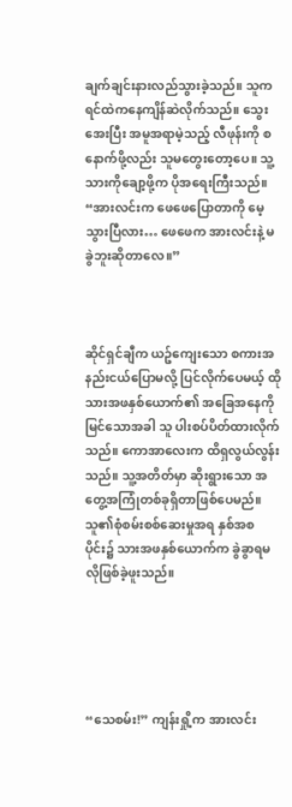ချက်ချင်းနားလည်သွားခဲ့သည်။ သူက ရင်ထဲကနေကျိန်ဆဲလိုက်သည်။ သွေးအေးပြီး အမူအရာမဲ့သည့် လီဖုန်းကို စနောက်ဖို့လည်း သူမတွေးတော့ပေ။ သူ့သားကိုချော့ဖို့က ပိုအရေးကြီးသည်။ “အားလင်းက ဖေဖေပြောတာကို မေ့သွားပြီလား… ဖေဖေက အားလင်းနဲ့ မခွဲဘူးဆိုတာလေ။”



ဆိုင်ရှင်ချီက ယဥ်ကျေးသော စကားအနည်းငယ်ပြောမလို့ ပြင်လိုက်ပေမယ့် ထိုသားအဖနှစ်ယောက်၏ အခြေအနေကို မြင်သောအခါ သူ ပါးစပ်ပိတ်ထားလိုက်သည်။ ကောအာလေးက ထိရှလွယ်လွန်းသည်။ သူ့အတိတ်မှာ ဆိုးရွားသော အတွေ့အကြုံတစ်ခုရှိတာဖြစ်ပေမည်။ သူ၏စုံစမ်းစစ်ဆေးမှုအရ နှစ်အစပိုင်း၌ သားအဖနှစ်ယောက်က ခွဲခွာရမလိုဖြစ်ခဲ့ဖူးသည်။





“သေစမ်း!” ကျန်းရှို့က အားလင်း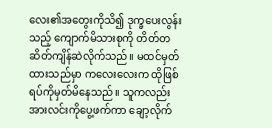လေး၏အတွေးကိုသိ၍ ဒုက္ခပေးလွန်းသည့် ကျောက်မိသားစုကို တိတ်တဆိတ်ကျိန်ဆဲလိုက်သည်။ မထင်မှတ်ထားသည်မှာ ကလေးလေးက ထိုဖြစ်ရပ်ကိုမှတ်မိနေသည်။ သူကလည်း အားလင်းကိုပွေ့ဖက်ကာ ချော့လိုက်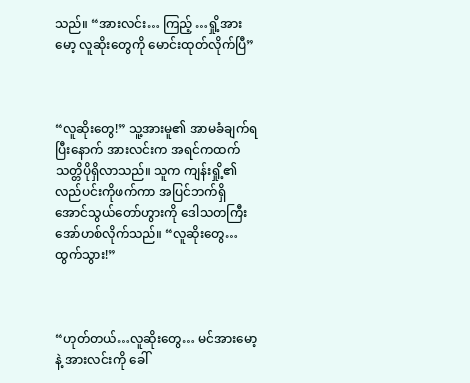သည်။ “အားလင်း… ကြည့် …ရှို့အားမော့ လူဆိုးတွေကို မောင်းထုတ်လိုက်ပြီ”



“လူဆိုးတွေ!” သူ့အားမူ၏ အာမခံချက်ရပြီးနောက် အားလင်းက အရင်ကထက် သတ္တိပိုရှိလာသည်။ သူက ကျန်းရှို့၏လည်ပင်းကိုဖက်ကာ အပြင်ဘက်ရှိ အောင်သွယ်တော်ဟွားကို ဒေါသတကြီးအော်ဟစ်လိုက်သည်။ “လူဆိုးတွေ… ထွက်သွား!”



“ဟုတ်တယ်…လူဆိုးတွေ… မင်အားမော့နဲ့ အားလင်းကို ခေါ်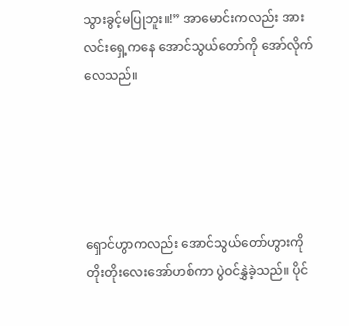သွားခွင့်မပြုဘူး။!” အာမောင်းကလည်း အားလင်းရှေ့ကနေ အောင်သွယ်တော်ကို အော်လိုက်လေသည်။





ရှောင်ဟွာကလည်း အောင်သွယ်တော်ဟွားကို တိုးတိုးလေးအော်ဟစ်ကာ ပွဲဝင်နွှဲခဲ့သည်။ ပိုင်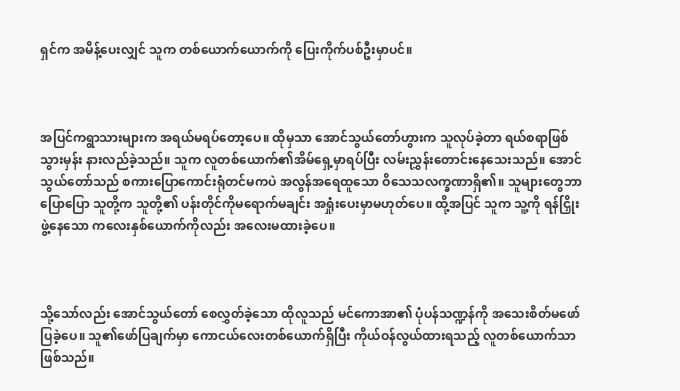ရှင်က အမိန့်ပေးလျှင် သူက တစ်ယောက်ယောက်ကို ပြေးကိုက်ပစ်ဦးမှာပင်။



အပြင်ကရွာသားများက အရယ်မရပ်တော့ပေ။ ထိုမှသာ အောင်သွယ်တော်ဟွားက သူလုပ်ခဲ့တာ ရယ်စရာဖြစ်သွားမှန်း နားလည်ခဲ့သည်။ သူက လူတစ်ယောက်၏အိမ်ရှေ့မှာရပ်ပြီး လမ်းညွှန်းတောင်းနေသေးသည်။ အောင်သွယ်တော်သည် စကားပြောကောင်းရုံတင်မကပဲ အလွန်အရေထူသော ဝိသေသလက္ခဏာရှိ၏။ သူများတွေဘာပြောပြော သူတို့က သူတို့၏ ပန်းတိုင်ကိုမရောက်မချင်း အရှုံးပေးမှာမဟုတ်ပေ။ ထို့အပြင် သူက သူ့ကို ရန်ငြှိုးဖွဲ့နေသော ကလေးနှစ်ယောက်ကိုလည်း အလေးမထားခဲ့ပေ။



သို့သော်လည်း အောင်သွယ်တော် စေလွှတ်ခဲ့သော ထိုလူသည် မင်ကောအာ၏ ပုံပန်သဏ္ဍန်ကို အသေးစိတ်မဖော်ပြခဲ့ပေ။ သူ၏ဖော်ပြချက်မှာ ကောငယ်လေးတစ်ယောက်ရှိပြီး ကိုယ်ဝန်လွယ်ထားရသည့် လူတစ်ယောက်သာဖြစ်သည်။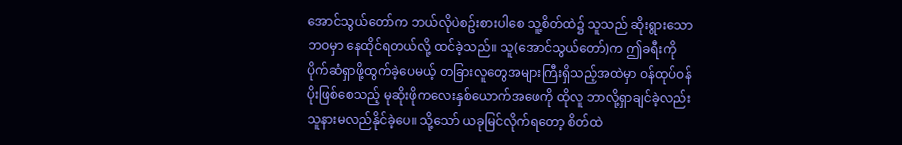အောင်သွယ်တော်က ဘယ်လိုပဲစဥ်းစားပါစေ သူ့စိတ်ထဲ၌ သူသည် ဆိုးရွားသောဘဝမှာ နေထိုင်ရတယ်လို့ ထင်ခဲ့သည်။ သူ(အောင်သွယ်တော်)က ဤခရီးကို ပိုက်ဆံရှာဖို့ထွက်ခဲ့ပေမယ့် တခြားလူတွေအများကြီးရှိသည့်အထဲမှာ ဝန်ထုပ်ဝန်ပိုးဖြစ်စေသည့် မုဆိုးဖိုကလေးနှစ်ယောက်အဖေကို ထိုလူ ဘာလို့ရှာချင်ခဲ့လည်း သူနားမလည်နိုင်ခဲ့ပေ။ သို့သော် ယခုမြင်လိုက်ရတော့ စိတ်ထဲ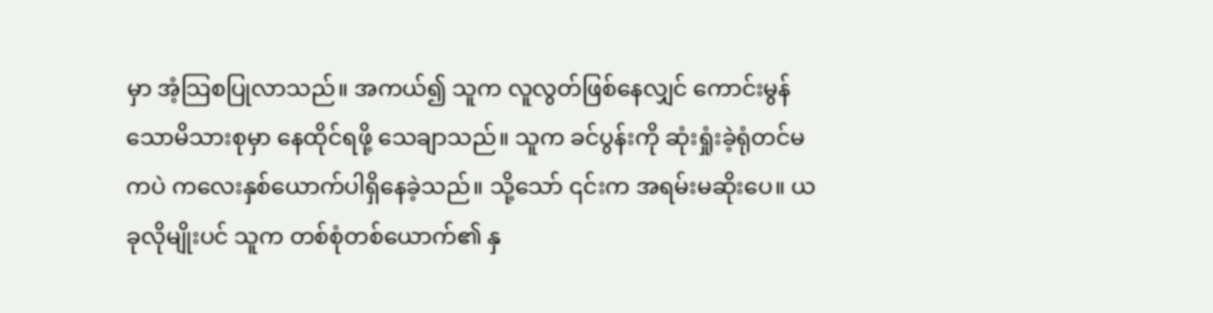မှာ အံ့သြစပြုလာသည်။ အကယ်၍ သူက လူလွတ်ဖြစ်နေလျှင် ကောင်းမွန်သောမိသားစုမှာ နေထိုင်ရဖို့ သေချာသည်။ သူက ခင်ပွန်းကို ဆုံးရှုံးခဲ့ရုံတင်မကပဲ ကလေးနှစ်ယောက်ပါရှိနေခဲ့သည်။ သို့သော် ၎င်းက အရမ်းမဆိုးပေ။ ယခုလိုမျိုးပင် သူက တစ်စုံတစ်ယောက်၏ နှ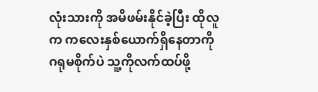လုံးသားကို အမိဖမ်းနိုင်ခဲ့ပြီး ထိုလူက ကလေးနှစ်ယောက်ရှိနေတာကို ဂရုမစိုက်ပဲ သူ့ကိုလက်ထပ်ဖို့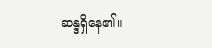ဆန္ဒရှိနေ၏။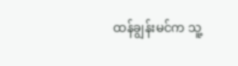ထန်ချွန်းမင်က သူ့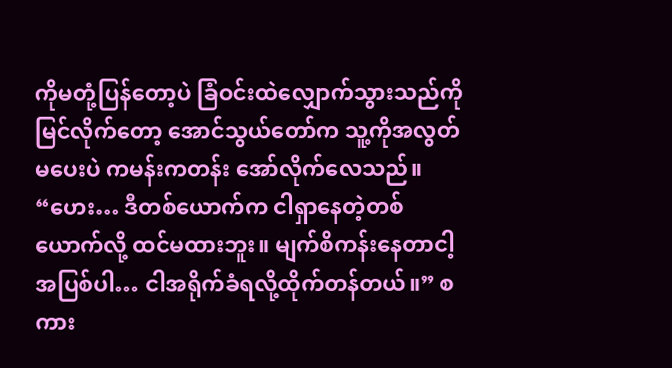ကိုမတုံ့ပြန်တော့ပဲ ခြံဝင်းထဲလျှောက်သွားသည်ကို မြင်လိုက်တော့ အောင်သွယ်တော်က သူ့ကိုအလွတ်မပေးပဲ ကမန်းကတန်း အော်လိုက်လေသည်။ “ဟေး… ဒီတစ်ယောက်က ငါရှာနေတဲ့တစ်ယောက်လို့ ထင်မထားဘူး။ မျက်စိကန်းနေတာငါ့အပြစ်ပါ… ငါအရိုက်ခံရလို့ထိုက်တန်တယ်။” စကား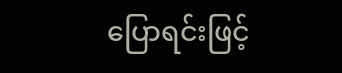ပြောရင်းဖြင့်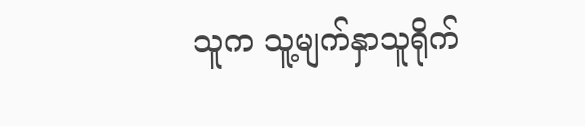သူက သူ့မျက်နှာသူရိုက်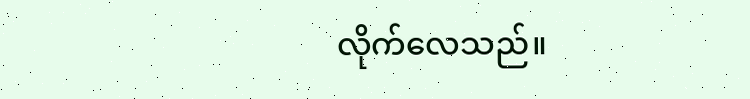လိုက်လေသည်။